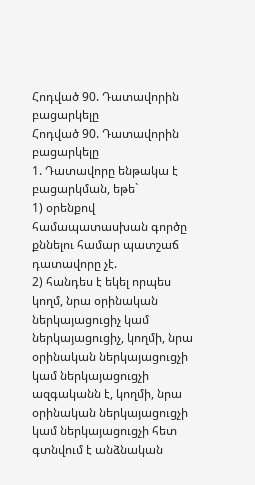Հոդված 90. Դատավորին բացարկելը
Հոդված 90. Դատավորին բացարկելը
1. Դատավորը ենթակա է բացարկման, եթե`
1) օրենքով համապատասխան գործը քննելու համար պատշաճ դատավորը չէ.
2) հանդես է եկել որպես կողմ, նրա օրինական ներկայացուցիչ կամ ներկայացուցիչ, կողմի, նրա օրինական ներկայացուցչի կամ ներկայացուցչի ազգականն է, կողմի, նրա օրինական ներկայացուցչի կամ ներկայացուցչի հետ գտնվում է անձնական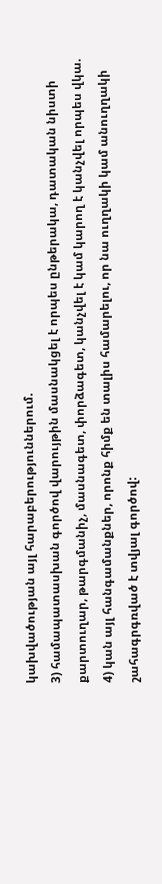կախվածության այլ հարաբերություններում.
3) համապատասխան գործով վարույթին մասնակցել է որպես ընթերակա, դատական նիստի քարտուղար, թարգմանիչ, մասնագետ, փորձագետ, կանչվել է կամ կարող է կանչվել որպես վկա.
4) կան այլ հանգամանքներ, որոնք հիմք են տալիս համարելու, որ նա ուղղակի կամ անուղղակի շահագրգռված է տվյալ գործով: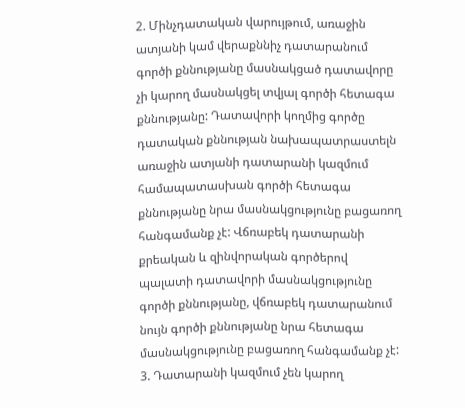2. Մինչդատական վարույթում, առաջին ատյանի կամ վերաքննիչ դատարանում գործի քննությանը մասնակցած դատավորը չի կարող մասնակցել տվյալ գործի հետագա քննությանը: Դատավորի կողմից գործը դատական քննության նախապատրաստելն առաջին ատյանի դատարանի կազմում համապատասխան գործի հետագա քննությանը նրա մասնակցությունը բացառող հանգամանք չէ: Վճռաբեկ դատարանի քրեական և զինվորական գործերով պալատի դատավորի մասնակցությունը գործի քննությանը, վճռաբեկ դատարանում նույն գործի քննությանը նրա հետագա մասնակցությունը բացառող հանգամանք չէ:
3. Դատարանի կազմում չեն կարող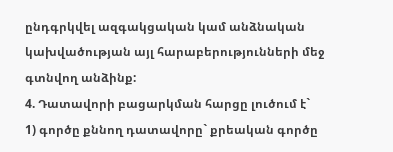ընդգրկվել ազգակցական կամ անձնական կախվածության այլ հարաբերությունների մեջ գտնվող անձինք:
4. Դատավորի բացարկման հարցը լուծում է`
1) գործը քննող դատավորը` քրեական գործը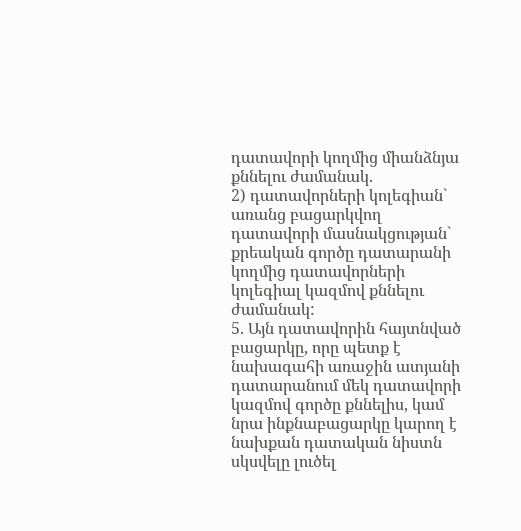դատավորի կողմից միանձնյա քննելու ժամանակ.
2) դատավորների կոլեգիան` առանց բացարկվող դատավորի մասնակցության` քրեական գործը դատարանի կողմից դատավորների կոլեգիալ կազմով քննելու ժամանակ:
5. Այն դատավորին հայտնված բացարկը, որը պետք է նախագահի առաջին ատյանի դատարանում մեկ դատավորի կազմով գործը քննելիս, կամ նրա ինքնաբացարկը կարող է նախքան դատական նիստն սկսվելը լուծել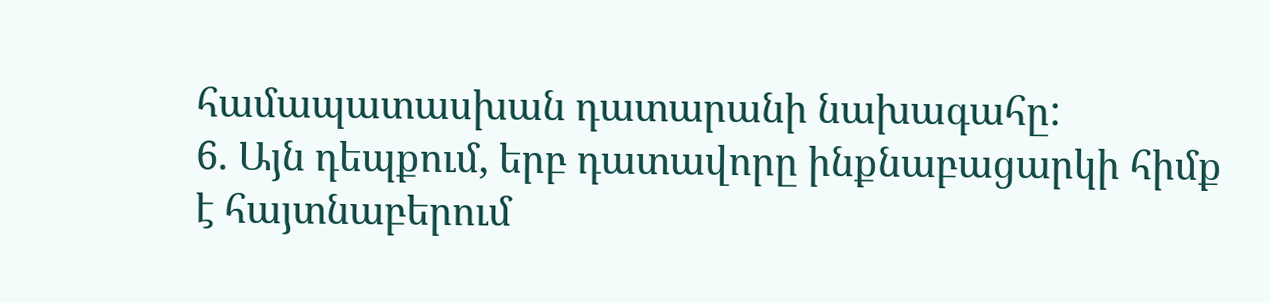համապատասխան դատարանի նախագահը:
6. Այն դեպքում, երբ դատավորը ինքնաբացարկի հիմք է հայտնաբերում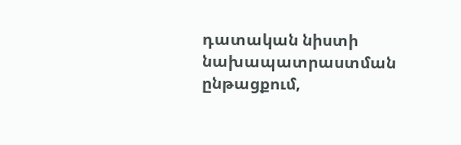դատական նիստի նախապատրաստման ընթացքում,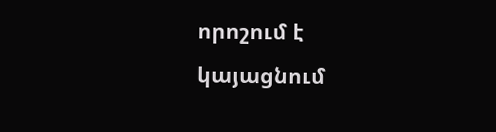որոշում է կայացնում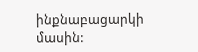ինքնաբացարկի մասին: